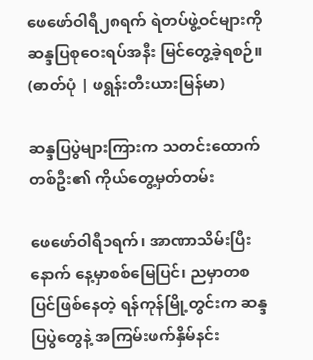ဖေဖော်ဝါရီ၂၈ရက် ရဲတပ်ဖွဲ့ဝင်များကို ဆန္ဒပြစုဝေးရပ်အနီး မြင်တွေ့ခဲ့ရစဉ်။ (ဓာတ်ပုံ | ဖရွန်းတီးယားမြန်မာ)

ဆန္ဒပြပွဲများကြားက သတင်းထောက်တစ်ဦး၏ ကိုယ်တွေ့မှတ်တမ်း

ဖေဖော်ဝါရီ၁ရက်၊ အာဏာသိမ်းပြီးနောက် နေ့မှာစစ်မြေပြင်၊ ညမှာတစပြင်ဖြစ်နေတဲ့ ရန်ကုန်မြို့တွင်းက ဆန္ဒပြပွဲတွေနဲ့ အကြမ်းဖက်နှိမ်နင်း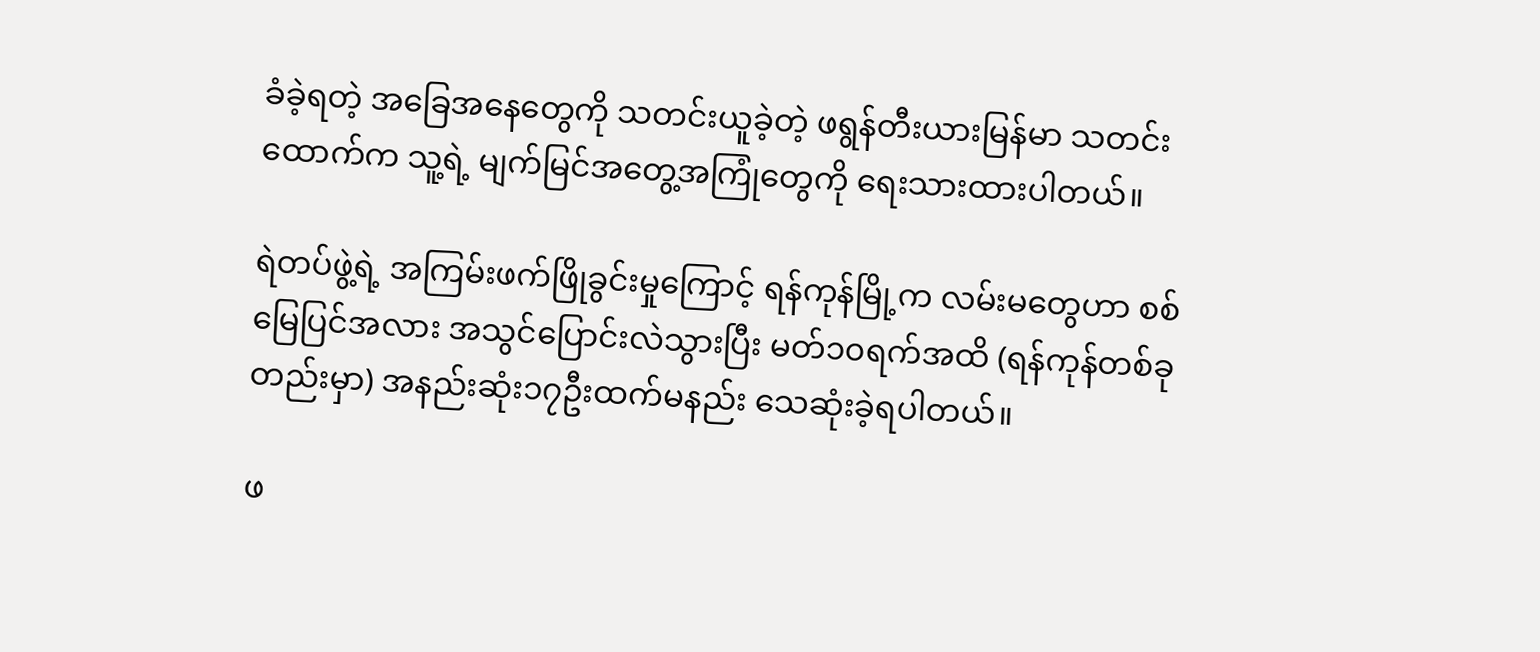ခံခဲ့ရတဲ့ အခြေအနေတွေကို သတင်းယူခဲ့တဲ့ ဖရွန်တီးယားမြန်မာ သတင်းထောက်က သူ့ရဲ့ မျက်မြင်အတွေ့အကြုံတွေကို ရေးသားထားပါတယ်။

ရဲတပ်ဖွဲ့ရဲ့ အကြမ်းဖက်ဖြိုခွင်းမှုကြောင့် ရန်ကုန်မြို့က လမ်းမတွေဟာ စစ်မြေပြင်အလား အသွင်ပြောင်းလဲသွားပြီး မတ်၁၀ရက်အထိ (ရန်ကုန်တစ်ခုတည်းမှာ) အနည်းဆုံး၁၇ဦးထက်မနည်း သေဆုံးခဲ့ရပါတယ်။

ဖ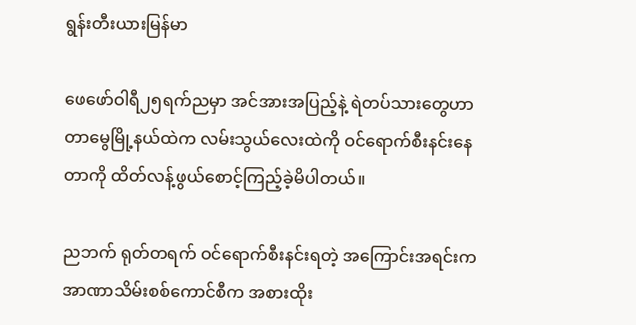ရွန်းတီးယားမြန်မာ

ဖေဖော်ဝါရီ၂၅ရက်ညမှာ အင်အားအပြည့်နဲ့ ရဲတပ်သားတွေဟာ တာမွေမြို့နယ်ထဲက လမ်းသွယ်လေးထဲကို ဝင်ရောက်စီးနင်းနေတာကို ထိတ်လန့်ဖွယ်စောင့်ကြည့်ခဲ့မိပါတယ်။

ညဘက် ရုတ်တရက် ဝင်ရောက်စီးနင်းရတဲ့ အကြောင်းအရင်းက အာဏာသိမ်းစစ်ကောင်စီက အစားထိုး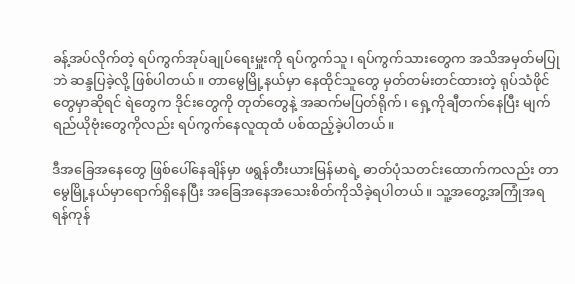ခန့်အပ်လိုက်တဲ့ ရပ်ကွက်အုပ်ချုပ်ရေးမှူးကို ရပ်ကွက်သူ၊ ရပ်ကွက်သားတွေက အသိအမှတ်မပြုဘဲ ဆန္ဒပြခဲ့လို့ ဖြစ်ပါတယ်။ တာမွေမြို့နယ်မှာ နေထိုင်သူတွေ မှတ်တမ်းတင်ထားတဲ့ ရုပ်သံဖိုင်တွေမှာဆိုရင် ရဲတွေက ဒိုင်းတွေကို တုတ်တွေနဲ့ အဆက်မပြတ်ရိုက်၊ ရှေ့ကိုချီတက်နေပြီး မျက်ရည်ယိုဗုံးတွေကိုလည်း ရပ်ကွက်နေလူထုထံ ပစ်ထည့်ခဲ့ပါတယ်။

ဒီအခြေအနေတွေ ဖြစ်ပေါ်နေချိန်မှာ ဖရွန်တီးယားမြန်မာရဲ့ ဓာတ်ပုံသတင်းထောက်ကလည်း တာမွေမြို့နယ်မှာရောက်ရှိနေပြီး အခြေအနေအသေးစိတ်ကိုသိခဲ့ရပါတယ်။ သူ့အတွေ့အကြုံအရ ရန်ကုန်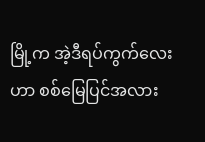မြို့က အဲ့ဒီရပ်ကွက်လေးဟာ စစ်မြေပြင်အလား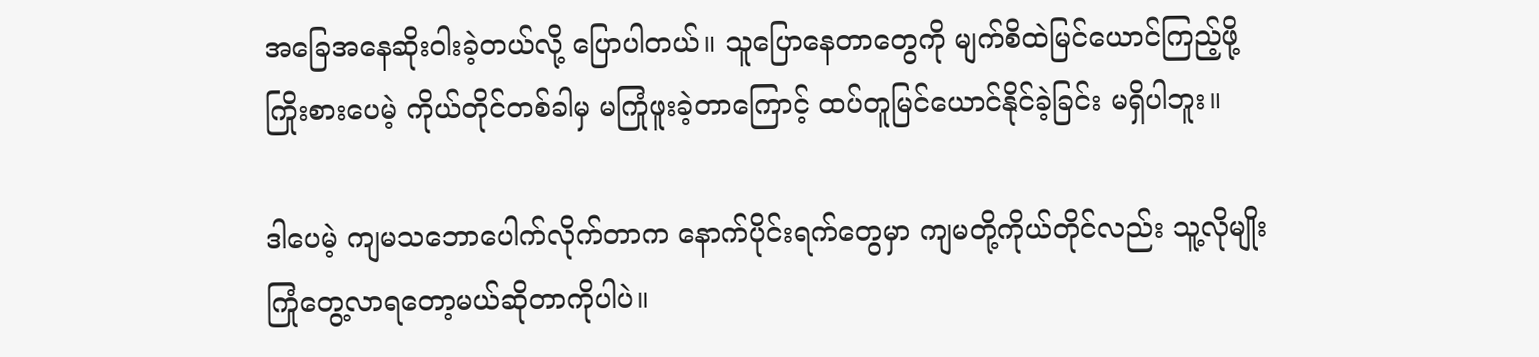အခြေအနေဆိုးဝါးခဲ့တယ်လို့ ပြောပါတယ်။ သူပြောနေတာတွေကို မျက်စိထဲမြင်ယောင်ကြည့်ဖို့ ကြိုးစားပေမဲ့ ကိုယ်တိုင်တစ်ခါမှ မကြုံဖူးခဲ့တာကြောင့် ထပ်တူမြင်ယောင်နိုင်ခဲ့ခြင်း မရှိပါဘူး။

ဒါပေမဲ့ ကျမသဘောပေါက်လိုက်တာက နောက်ပိုင်းရက်တွေမှာ ကျမတို့ကိုယ်တိုင်လည်း သူ့လိုမျိုးကြုံတွေ့လာရတော့မယ်ဆိုတာကိုပါပဲ။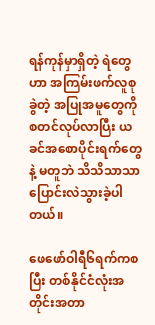ရန်ကုန်မှာရှိတဲ့ ရဲတွေဟာ အကြမ်းဖက်လူစုခွဲတဲ့ အပြုအမူတွေကို စတင်လုပ်လာပြီး ယခင်အစောပိုင်းရက်တွေနဲ့ မတူဘဲ သိသိသာသာ ပြောင်းလဲသွားခဲ့ပါတယ်။

ဖေဖော်ဝါရီ၆ရက်ကစပြီး တစ်နိုင်ငံလုံးအတိုင်းအတာ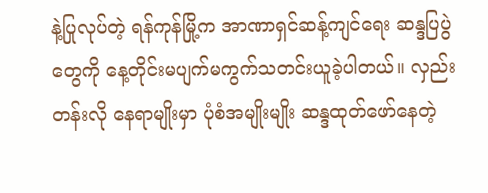နဲ့ပြုလုပ်တဲ့ ရန်ကုန်မြို့က အာဏာရှင်ဆန့်ကျင်ရေး ဆန္ဒပြပွဲတွေကို နေ့တိုင်းမပျက်မကွက်သတင်းယူခဲ့ပါတယ်။ လှည်းတန်းလို နေရာမျိုးမှာ ပုံစံအမျိုးမျိုး ဆန္ဒထုတ်ဖော်နေတဲ့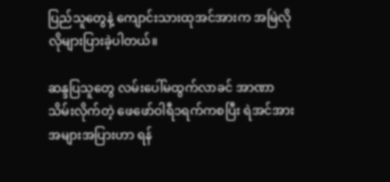ပြည်သူတွေနဲ့ ကျောင်းသားထုအင်အားက အမြဲလိုလိုများပြားခဲ့ပါတယ်။

ဆန္ဒပြသူတွေ လမ်းပေါ်မထွက်လာခင် ‌အာဏာသိမ်းလိုက်တဲ့ ဖေဖော်ဝါရီ၁ရက်ကစပြီး ရဲအင်အားအများအပြားဟာ ရန်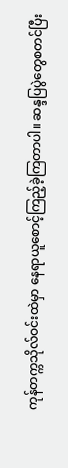ကုန်တက္ကသိုလ်ဝင်းထဲမှာ နေရာယူစောင့်ကြည့်ခဲ့ကြတာပါ။ ဆန္ဒပြပွဲတွေစတင်ပြီး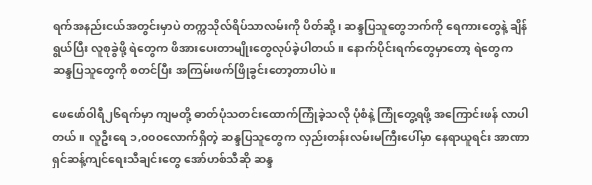ရက်အနည်းငယ်အတွင်းမှာပဲ တက္ကသိုလ်ရိပ်သာလမ်းကို ပိတ်ဆို့၊ ဆန္ဒပြသူတွေဘက်ကို ရေကားတွေနဲ့ ချိန်ရွယ်ပြီး လူစုခွဲဖို့ ရဲတွေက ဖိအားပေးတာမျိုးတွေလုပ်ခဲ့ပါတယ်။ နောက်ပိုင်းရက်တွေမှာတော့ ရဲတွေက ဆန္ဒပြသူတွေကို စတင်ပြီး အကြမ်းဖက်ဖြိုခွင်းတော့တာပါပဲ။

ဖေဖော်ဝါရီ၂၆ရက်မှာ ကျမတို့ ဓာတ်ပုံသတင်းထောက်ကြုံခဲ့သလို ပုံစံနဲ့ ကြုံတွေ့ရဖို့ အကြောင်းဖန် လာပါတယ်။ လူဦးရေ ၁,၀၀၀လောက်ရှိတဲ့ ဆန္ဒပြသူတွေက လှည်းတန်းလမ်းမကြီးပေါ်မှာ နေရာယူရင်း အာဏာရှင်ဆန့်ကျင်ရေးသီချင်းတွေ အော်ဟစ်သီဆို ဆန္ဒ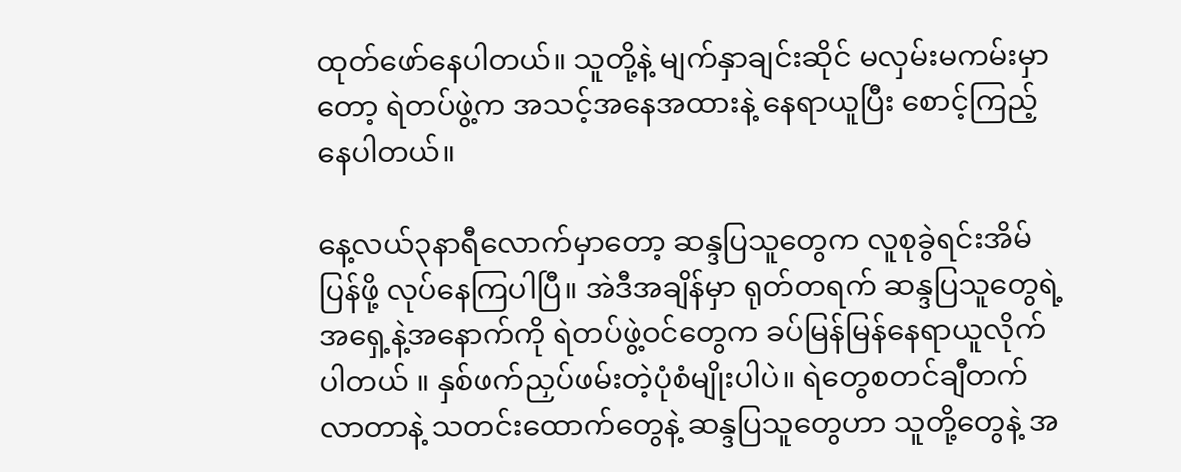ထုတ်ဖော်နေပါတယ်။ သူတို့နဲ့ မျက်နှာချင်းဆိုင် မလှမ်းမကမ်းမှာတော့ ရဲတပ်ဖွဲ့က အသင့်အနေအထားနဲ့ နေရာယူပြီး စောင့်ကြည့်နေပါတယ်။

နေ့လယ်၃နာရီလောက်မှာတော့ ဆန္ဒပြသူတွေက လူစုခွဲရင်းအိမ်ပြန်ဖို့ လုပ်နေကြပါပြီ။ အဲဒီအချိန်မှာ ရုတ်တရက် ဆန္ဒပြသူတွေရဲ့ အရှေ့နဲ့အနောက်ကို ရဲတပ်ဖွဲ့ဝင်တွေက ခပ်မြန်မြန်နေရာယူလိုက်ပါတယ် ။ နှစ်ဖက်ညှပ်ဖမ်းတဲ့ပုံစံမျိုးပါပဲ။ ရဲတွေစတင်ချီတက်လာတာနဲ့ သတင်းထောက်တွေနဲ့ ဆန္ဒပြသူတွေဟာ သူတို့တွေနဲ့ အ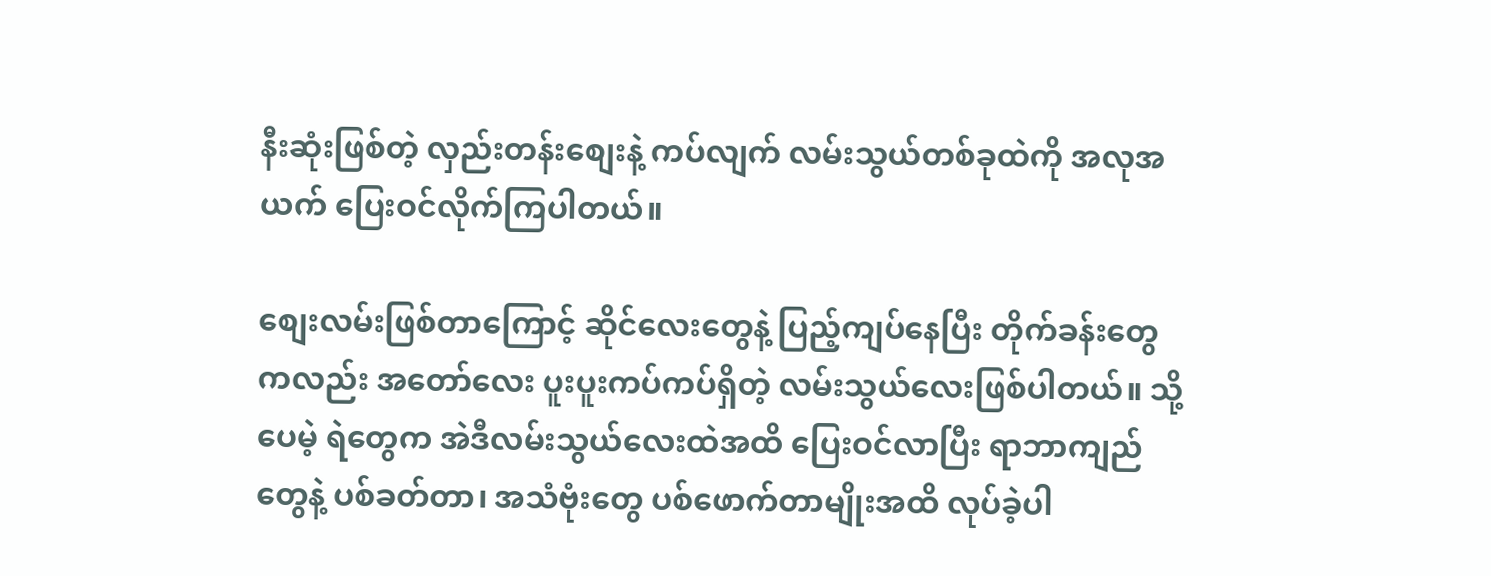နီးဆုံးဖြစ်တဲ့ လှည်းတန်းစျေးနဲ့ ကပ်လျက် လမ်းသွယ်တစ်ခုထဲကို အလုအယက် ပြေးဝင်လိုက်ကြပါတယ်။

စျေးလမ်းဖြစ်တာကြောင့် ဆိုင်လေးတွေနဲ့ ပြည့်ကျပ်နေပြီး တိုက်ခန်းတွေကလည်း အတော်လေး ပူးပူးကပ်ကပ်ရှိတဲ့ လမ်းသွယ်လေးဖြစ်ပါတယ်။ သို့ပေမဲ့ ရဲတွေက အဲဒီလမ်းသွယ်လေးထဲအထိ ပြေးဝင်လာပြီး ရာဘာကျည်တွေနဲ့ ပစ်ခတ်တာ၊ အသံဗုံးတွေ ပစ်ဖောက်တာမျိုးအထိ လုပ်ခဲ့ပါ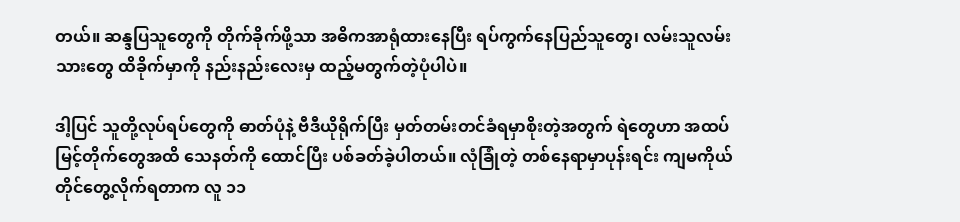တယ်။ ဆန္ဒပြသူတွေကို တိုက်ခိုက်ဖို့သာ အဓိကအာရုံထားနေပြီး ရပ်ကွက်နေပြည်သူတွေ၊ လမ်းသူလမ်းသားတွေ ထိခိုက်မှာကို နည်းနည်းလေးမှ ထည့်မတွက်တဲ့ပုံပါပဲ။

ဒါ့ပြင် သူတို့လုပ်ရပ်တွေကို ဓာတ်ပုံနဲ့ ဗီဒီယိုရိုက်ပြီး မှတ်တမ်းတင်ခံရမှာစိုးတဲ့အတွက် ရဲတွေဟာ အထပ်မြင့်တိုက်တွေအထိ သေနတ်ကို ထောင်ပြီး ပစ်ခတ်ခဲ့ပါတယ်။ လုံခြုံတဲ့ တစ်နေရာမှာပုန်းရင်း ကျမကိုယ်တိုင်တွေ့လိုက်ရတာက လူ ၁၁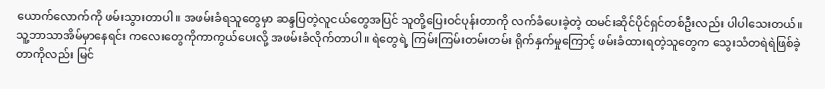ယောက်လောက်ကို ဖမ်းသွားတာပါ။ အဖမ်းခံရသူတွေမှာ ဆန္ဒပြတဲ့လူငယ်တွေအပြင် သူတို့ပြေးဝင်ပုန်းတာကို လက်ခံပေးခဲ့တဲ့ ထမင်းဆိုင်ပိုင်ရှင်တစ်ဦးလည်း ပါပါသေးတယ်။ သူ့ဘာသာအိမ်မှာနေရင်း ကလေးတွေကိုကာကွယ်ပေးလို့ အဖမ်းခံလိုက်တာပါ။ ရဲတွေရဲ့ ကြမ်းကြမ်းတမ်းတမ်း ရိုက်နှက်မှုကြောင့် ဖမ်းခံထားရတဲ့သူတွေက သွေးသံတရဲရဲဖြစ်ခဲ့တာကိုလည်း မြင်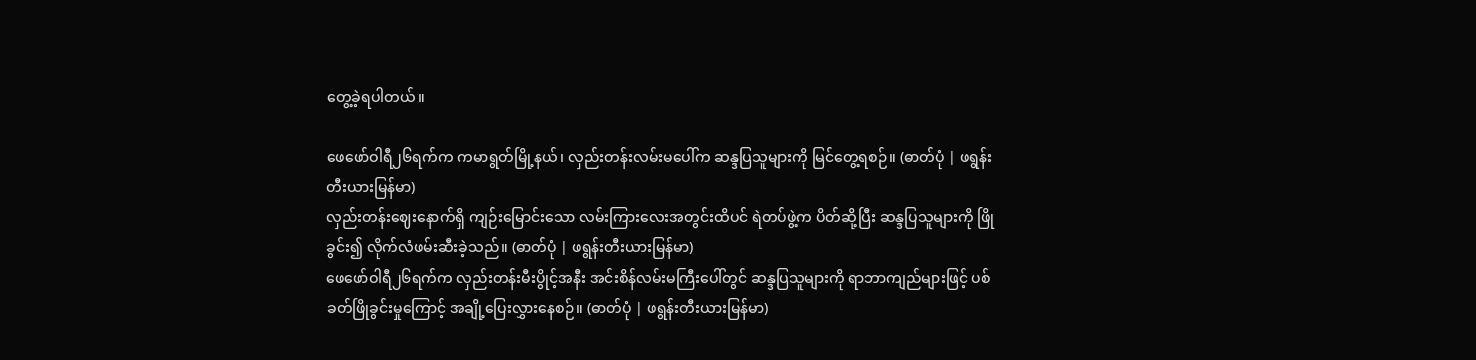တွေ့ခဲ့ရပါတယ်။

ဖေဖော်ဝါရီ၂၆ရက်က ကမာရွတ်မြို့နယ်၊ လှည်းတန်းလမ်းမပေါ်က ဆန္ဒပြသူများကို မြင်တွေ့ရစဉ်။ (ဓာတ်ပုံ | ဖရွန်းတီးယားမြန်မာ)
လှည်းတန်းဈေးနောက်ရှိ ကျဉ်းမြောင်းသော လမ်းကြားလေးအတွင်းထိပင် ရဲတပ်ဖွဲ့က ပိတ်ဆို့ပြီး ဆန္ဒပြသူများကို ဖြိုခွင်း၍ လိုက်လံဖမ်းဆီးခဲ့သည်။ (ဓာတ်ပုံ | ဖရွန်းတီးယားမြန်မာ)
ဖေဖော်ဝါရီ၂၆ရက်က လှည်းတန်းမီးပွိုင့်အနီး အင်းစိန်လမ်းမကြီးပေါ်တွင် ဆန္ဒပြသူများကို ရာဘာကျည်များဖြင့် ပစ်ခတ်ဖြိုခွင်းမှုကြောင့် အချို့ပြေးလွှားနေစဉ်။ (ဓာတ်ပုံ | ဖရွန်းတီးယားမြန်မာ)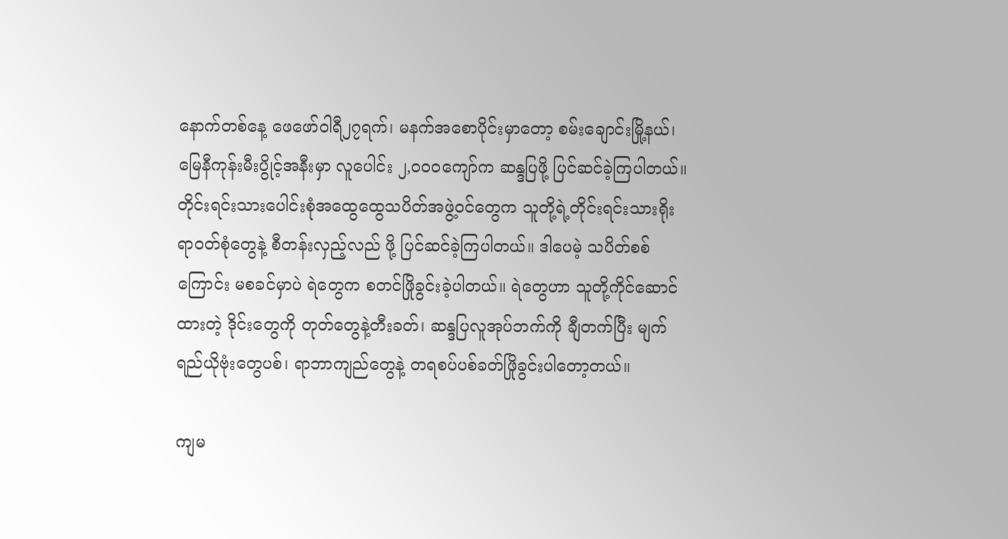နောက်တစ်နေ့ ဖေဖော်ဝါရီ၂၇ရက်၊ မနက်အစောပိုင်းမှာတော့ စမ်းချောင်းမြို့နယ်၊ မြေနီကုန်းမီးပွိုင့်အနီးမှာ လူပေါင်း ၂,ဝဝဝကျော်က ဆန္ဒပြဖို့ ပြင်ဆင်ခဲ့ကြပါတယ်။ တိုင်းရင်းသားပေါင်းစုံအထွေထွေသပိတ်အဖွဲ့ဝင်တွေက သူတို့ရဲ့တိုင်းရင်းသားရိုးရာဝတ်စုံတွေနဲ့ စီတန်းလှည့်လည် ဖို့ ပြင်ဆင်ခဲ့ကြပါတယ်။ ဒါပေမဲ့ သပိတ်စစ်ကြောင်း မစခင်မှာပဲ ရဲတွေက စတင်ဖြိုခွင်းခဲ့ပါတယ်။ ရဲတွေဟာ သူတို့ကိုင်ဆောင်ထားတဲ့ ဒိုင်းတွေကို တုတ်တွေနဲ့တီးခတ်၊ ဆန္ဒပြလူအုပ်ဘက်ကို ချီတက်ပြီး မျက်ရည်ယိုဗုံးတွေပစ်၊ ရာဘာကျည်တွေနဲ့ တရစပ်ပစ်ခတ်ဖြိုခွင်းပါတော့တယ်။

ကျမ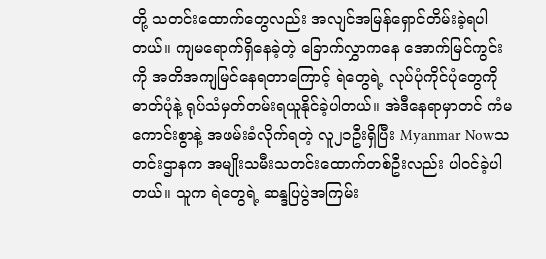တို့ သတင်းထောက်တွေလည်း အလျင်အမြန်ရှောင်တိမ်းခဲ့ရပါတယ်။ ကျမရောက်ရှိနေခဲ့တဲ့ ခြောက်လွှာကနေ အောက်မြင်ကွင်းကို အတိအကျမြင်နေရတာကြောင့် ရဲတွေရဲ့ လုပ်ပုံကိုင်ပုံတွေကို ဓာတ်ပုံနဲ့ ရုပ်သံမှတ်တမ်းရယူနိုင်ခဲ့ပါတယ်။ အဲဒီနေရာမှာတင် ကံမကောင်းစွာနဲ့ အဖမ်းခံလိုက်ရတဲ့ လူ၂၁ဦးရှိပြီး Myanmar Nowသတင်းဌာနက အမျိုးသမီးသတင်းထောက်တစ်ဦးလည်း ပါဝင်ခဲ့ပါတယ်။ သူက ရဲတွေရဲ့ ဆန္ဒပြပွဲအကြမ်း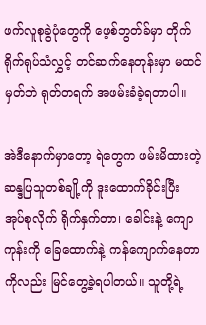ဖက်လူစုခွဲပုံတွေကို ဖေ့စ်ဘွတ်ခ်မှာ တိုက်ရိုက်ရုပ်သံလွှင့် တင်ဆက်နေတုန်းမှာ မထင်မှတ်ဘဲ ရုတ်တရက် အဖမ်းခံခဲ့ရတာပါ။

အဲဒီနောက်မှာတော့ ရဲတွေက ဖမ်းမိထားတဲ့ ဆန္ဒပြသူတစ်ချို့ကို ဒူးထောက်ခိုင်းပြီး အုပ်စုလိုက် ရိုက်နှက်တာ၊ ခေါင်းနဲ့ ကျောကုန်းကို ခြေထောက်နဲ့ ကန်ကျောက်နေတာကိုလည်း မြင်တွေ့ခဲ့ရပါတယ်။ သူတို့ရဲ့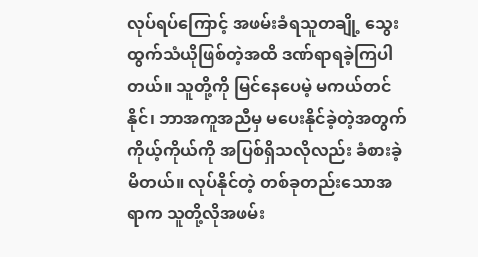လုပ်ရပ်ကြောင့် အဖမ်းခံရသူတချို့ သွေးထွက်သံယိုဖြစ်တဲ့အထိ ဒဏ်ရာရခဲ့ကြပါတယ်။ သူတို့ကို မြင်နေပေမဲ့ မကယ်တင်နိုင်၊ ဘာအကူအညီမှ မပေးနိုင်ခဲ့တဲ့အတွက် ကိုယ့်ကိုယ်ကို အပြစ်ရှိသလိုလည်း ခံစားခဲ့မိတယ်။ လုပ်နိုင်တဲ့ တစ်ခုတည်းသောအရာက သူတို့လိုအဖမ်း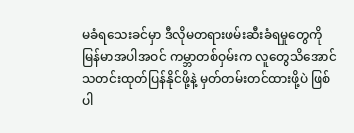မခံရသေးခင်မှာ ဒီလိုမတရားဖမ်းဆီးခံရမှုတွေကို မြန်မာအပါအဝင် ကမ္ဘာတစ်ဝှမ်းက လူတွေသိအောင် သတင်းထုတ်ပြန်နိုင်ဖို့နဲ့ မှတ်တမ်းတင်ထားဖို့ပဲ ဖြစ်ပါ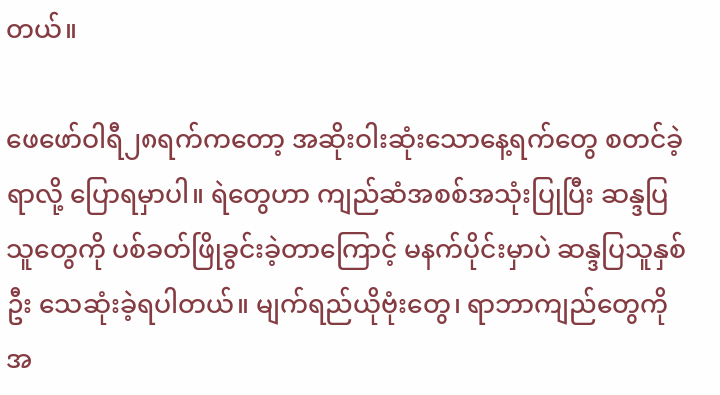တယ်။

ဖေဖော်ဝါရီ၂၈ရက်ကတော့ အဆိုးဝါးဆုံးသောနေ့ရက်တွေ စတင်ခဲ့ရာလို့ ပြောရမှာပါ။ ရဲတွေဟာ ကျည်ဆံအစစ်အသုံးပြုပြီး ဆန္ဒပြသူတွေကို ပစ်ခတ်ဖြိုခွင်းခဲ့တာကြောင့် မနက်ပိုင်းမှာပဲ ဆန္ဒပြသူနှစ်ဦး သေဆုံးခဲ့ရပါတယ်။ မျက်ရည်ယိုဗုံးတွေ၊ ရာဘာကျည်တွေကို အ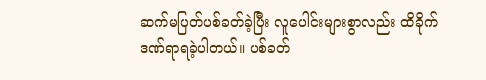ဆက်မပြတ်ပစ်ခတ်ခဲ့ပြီး လူပေါင်းများစွာလည်း ထိခိုက်ဒဏ်ရာရခဲ့ပါတယ်။ ပစ်ခတ်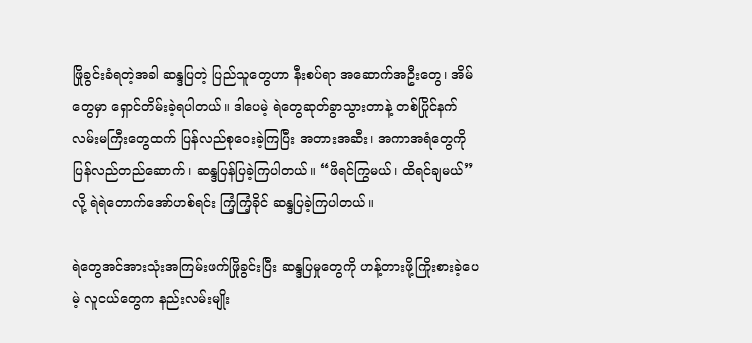ဖြိုခွင်းခံရတဲ့အခါ ဆန္ဒပြတဲ့ ပြည်သူတွေဟာ နီးစပ်ရာ အဆောက်အဦးတွေ၊ အိမ်တွေမှာ ရှောင်တိမ်းခဲ့ရပါတယ်။ ဒါပေမဲ့ ရဲတွေဆုတ်ခွာသွားတာနဲ့ တစ်ပြိုင်နက် လမ်းမကြီးတွေထက် ပြန်လည်စုဝေးခဲ့ကြပြီး အတားအဆီး၊ အကာအရံတွေကို ပြန်လည်တည်ဆောက်၊ ဆန္ဒပြန်ပြခဲ့ကြပါတယ်။ “ဖိရင်ကြွမယ်၊ ထိရင်ချမယ်”လို့ ရဲရဲတောက်အော်ဟစ်ရင်း ကြံ့ကြံ့ခိုင် ဆန္ဒပြခဲ့ကြပါတယ်။

ရဲတွေအင်အားသုံးအကြမ်းဖက်ဖြိုခွင်းပြီး ဆန္ဒပြမှုတွေကို ဟန့်တားဖို့ကြိုးစားခဲ့ပေမဲ့ လူငယ်တွေက နည်းလမ်းမျိုး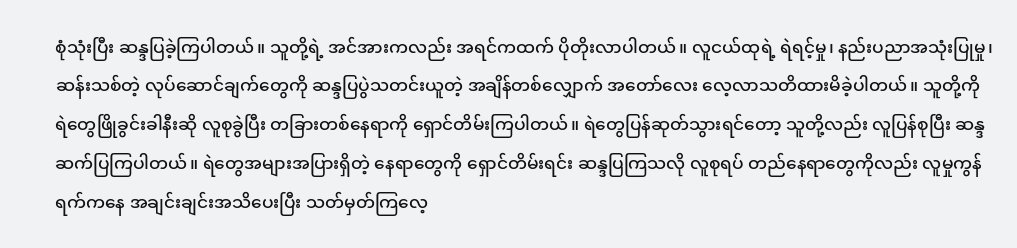စုံသုံးပြီး ဆန္ဒပြခဲ့ကြပါတယ်။ သူတို့ရဲ့ အင်အားကလည်း အရင်ကထက် ပိုတိုးလာပါတယ်။ လူငယ်ထုရဲ့ ရဲရင့်မှု၊ နည်းပညာအသုံးပြုမှု၊ ဆန်းသစ်တဲ့ လုပ်ဆောင်ချက်တွေကို ဆန္ဒပြပွဲသတင်းယူတဲ့ အချိန်တစ်လျှောက် အတော်လေး လေ့လာသတိထားမိခဲ့ပါတယ်။ သူတို့ကို ရဲတွေဖြိုခွင်းခါနီးဆို လူစုခွဲပြီး တခြားတစ်နေရာကို ရှောင်တိမ်းကြပါတယ်။ ရဲတွေပြန်ဆုတ်သွားရင်တော့ သူတို့လည်း လူပြန်စုပြီး ဆန္ဒဆက်ပြကြပါတယ်။ ရဲတွေအများအပြားရှိတဲ့ နေရာတွေကို ရှောင်တိမ်းရင်း ဆန္ဒပြကြသလို လူစုရပ် တည်နေရာတွေကိုလည်း လူမှုကွန်ရက်ကနေ အချင်းချင်းအသိပေးပြီး သတ်မှတ်ကြလေ့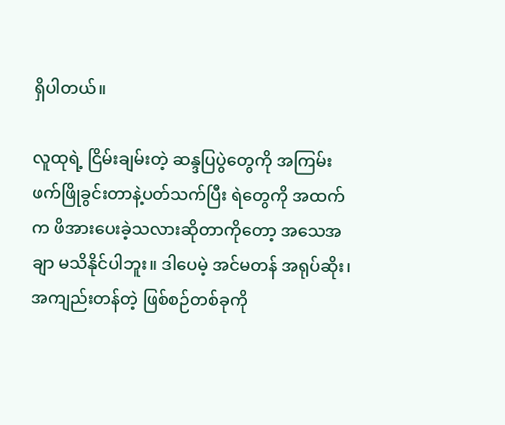ရှိပါတယ်။

လူထုရဲ့ ငြိမ်းချမ်းတဲ့ ဆန္ဒပြပွဲတွေကို အကြမ်းဖက်ဖြိုခွင်းတာနဲ့ပတ်သက်ပြီး ရဲတွေကို အထက်က ဖိအားပေးခဲ့သလားဆိုတာကိုတော့ အသေအချာ မသိနိုင်ပါဘူး။ ဒါပေမဲ့ အင်မတန် အရုပ်ဆိုး၊ အကျည်းတန်တဲ့ ဖြစ်စဉ်တစ်ခုကို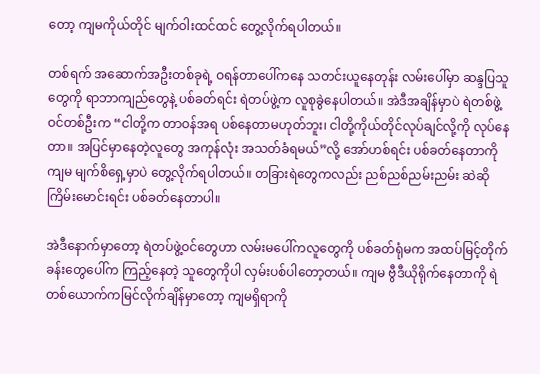တော့ ကျမကိုယ်တိုင် မျက်ဝါးထင်ထင် တွေ့လိုက်ရပါတယ်။

တစ်ရက် အဆောက်အဦးတစ်ခုရဲ့ ဝရန်တာပေါ်ကနေ သတင်းယူနေတုန်း လမ်းပေါ်မှာ ဆန္ဒပြသူတွေကို ရာဘာကျည်တွေနဲ့ ပစ်ခတ်ရင်း ရဲတပ်ဖွဲ့က လူစုခွဲနေပါတယ်။ အဲဒီအချိန်မှာပဲ ရဲတစ်ဖွဲ့ဝင်တစ်ဦးက “ငါတို့က တာဝန်အရ ပစ်နေတာမဟုတ်ဘူး၊ ငါတို့ကိုယ်တိုင်လုပ်ချင်လို့ကို လုပ်နေတာ။ အပြင်မှာနေတဲ့လူတွေ အကုန်လုံး အသတ်ခံရမယ်”လို့ အော်ဟစ်ရင်း ပစ်ခတ်နေတာကို ကျမ မျက်စိရှေ့မှာပဲ တွေ့လိုက်ရပါတယ်။ တခြားရဲတွေကလည်း ညစ်ညစ်ညမ်းညမ်း ဆဲဆိုကြိမ်းမောင်းရင်း ပစ်ခတ်နေတာပါ။

အဲဒီနောက်မှာတော့ ရဲတပ်ဖွဲ့ဝင်တွေဟာ လမ်းမပေါ်ကလူတွေကို ပစ်ခတ်ရုံမက အထပ်မြင့်တိုက်ခန်းတွေပေါ်က ကြည့်နေတဲ့ သူတွေကိုပါ လှမ်းပစ်ပါတော့တယ်။ ကျမ ဗွီဒီယိုရိုက်နေတာကို ရဲတစ်ယောက်ကမြင်လိုက်ချိန်မှာတော့ ကျမရှိရာကို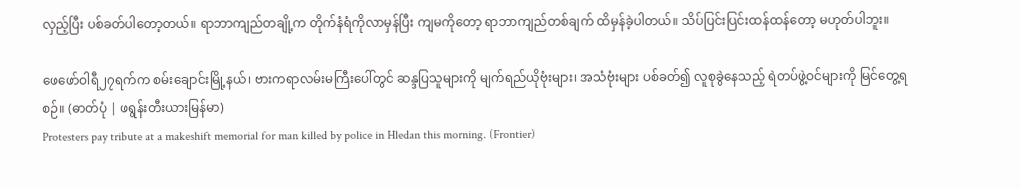လှည့်ပြီး ပစ်ခတ်ပါတော့တယ်။ ရာဘာကျည်တချို့က တိုက်နံရံကိုလာမှန်ပြီး ကျမကိုတော့ ရာဘာကျည်တစ်ချက် ထိမှန်ခဲ့ပါတယ်။ သိပ်ပြင်းပြင်းထန်ထန်တော့ မဟုတ်ပါဘူး။

ဖေဖော်ဝါရီ၂၇ရက်က စမ်းချောင်းမြို့နယ်၊ ဗားကရာလမ်းမကြီးပေါ်တွင် ဆန္ဒပြသူများကို မျက်ရည်ယိုဗုံးများ၊ အသံဗုံးများ ပစ်ခတ်၍ လူစုခွဲနေသည့် ရဲတပ်ဖွဲ့ဝင်များကို မြင်တွေ့ရစဉ်။ (ဓာတ်ပုံ | ဖရွန်းတီးယားမြန်မာ)
Protesters pay tribute at a makeshift memorial for man killed by police in Hledan this morning. (Frontier)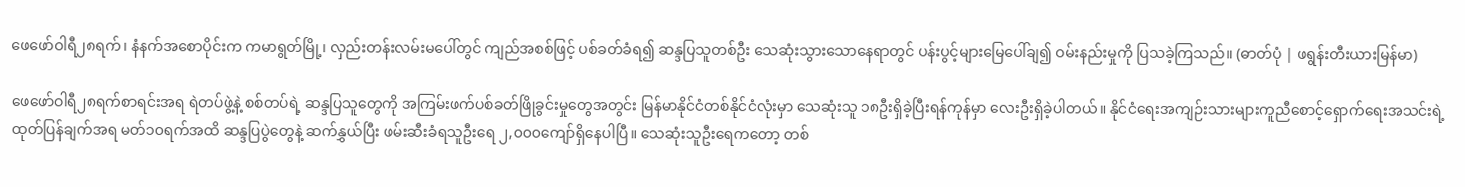ဖေဖော်ဝါရီ၂၈ရက်၊ နံနက်အစောပိုင်းက ကမာရွတ်မြို့၊ လှည်းတန်းလမ်းမပေါ်တွင် ကျည်အစစ်ဖြင့် ပစ်ခတ်ခံရ၍ ဆန္ဒပြသူတစ်ဦး သေဆုံးသွားသောနေရာတွင် ပန်းပွင့်များမြေပေါ်ချ၍ ဝမ်းနည်းမှုကို ပြသခဲ့ကြသည်။ (ဓာတ်ပုံ | ဖရွန်းတီးယားမြန်မာ)

ဖေဖော်ဝါရီ၂၈ရက်စာရင်းအရ ရဲတပ်ဖွဲ့နဲ့ စစ်တပ်ရဲ့ ဆန္ဒပြသူတွေကို အကြမ်းဖက်ပစ်ခတ်ဖြိုခွင်းမှုတွေအတွင်း မြန်မာနိုင်ငံတစ်နိုင်ငံလုံးမှာ သေဆုံးသူ ၁၈ဦးရှိခဲ့ပြီးရန်ကုန်မှာ လေးဦးရှိခဲ့ပါတယ်။ နိုင်ငံရေးအကျဉ်းသားများကူညီစောင့်ရှောက်ရေးအသင်းရဲ့ ထုတ်ပြန်ချက်အရ မတ်၁၀ရက်အထိ ဆန္ဒပြပွဲတွေနဲ့ ဆက်နွှယ်ပြီး ဖမ်းဆီးခံရသူဦးရေ ၂,၀၀၀ကျော်ရှိနေပါပြီ။ သေဆုံးသူဦးရေကတော့ တစ်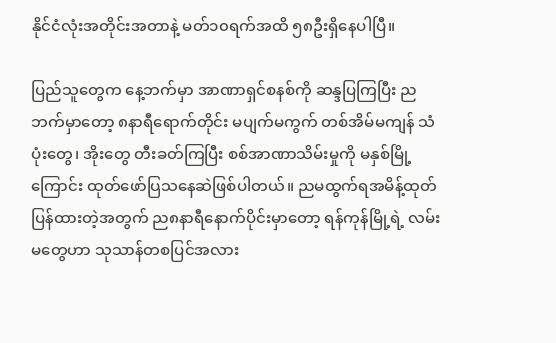နိုင်ငံလုံးအတိုင်းအတာနဲ့ မတ်၁၀ရက်အထိ ၅၈ဦးရှိနေပါပြီ။

ပြည်သူတွေက နေ့ဘက်မှာ အာဏာရှင်စနစ်ကို ဆန္ဒပြကြပြီး ညဘက်မှာတော့ ၈နာရီရောက်တိုင်း မပျက်မကွက် တစ်အိမ်မကျန် သံပုံးတွေ၊ အိုးတွေ တီးခတ်ကြပြီး စစ်အာဏာသိမ်းမှုကို မနှစ်မြို့ကြောင်း ထုတ်ဖော်ပြသနေဆဲဖြစ်ပါတယ်။ ညမထွက်ရအမိန့်ထုတ်ပြန်ထားတဲ့အတွက် ည၈နာရီနောက်ပိုင်းမှာတော့ ရန်ကုန်မြို့ရဲ့ လမ်းမတွေဟာ သုသာန်တစပြင်အလား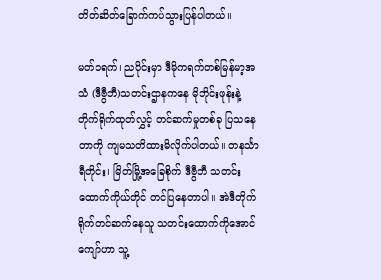တိတ်ဆိတ်ခြောက်ကပ်သွားပြန်ပါတယ်။

မတ်၁ရက်၊ ညပိုင်းမှာ ဒီမိုကရက်တစ်မြန်မာ့အသံ (ဒီဗွီဘီ)သတင်းဌာနကနေ မိုဘိုင်းဖုန်းနဲ့ တိုက်ရိုက်ထုတ်လွှင့် တင်ဆက်မှုတစ်ခု ပြသနေတာကို ကျမသတိထားမိလိုက်ပါတယ်။ တနင်္သာရီတိုင်း၊ မြိတ်မြို့အခြေစိုက် ဒီဗွီဘီ သတင်းထောက်ကိုယ်တိုင် တင်ပြနေတာပါ။ အဲဒီတိုက်ရိုက်တင်ဆက်နေသူ သတင်းထောက်ကိုအောင်ကျော်ဟာ သူ့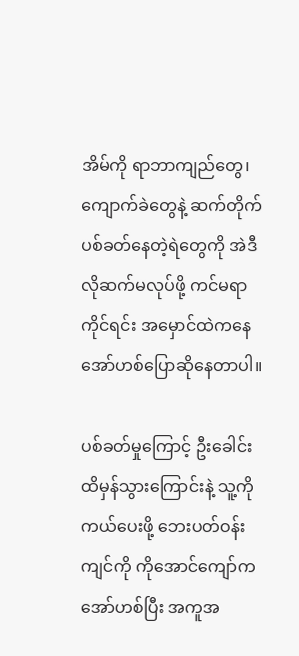အိမ်ကို ရာဘာကျည်တွေ၊ ကျောက်ခဲတွေနဲ့ ဆက်တိုက်ပစ်ခတ်နေတဲ့ရဲတွေကို အဲဒီလိုဆက်မလုပ်ဖို့ ကင်မရာကိုင်ရင်း အမှောင်ထဲကနေ အော်ဟစ်ပြောဆိုနေတာပါ။

ပစ်ခတ်မှုကြောင့် ဦးခေါင်းထိမှန်သွားကြောင်းနဲ့ သူ့ကိုကယ်ပေးဖို့ ဘေးပတ်ဝန်းကျင်ကို ကိုအောင်ကျော်က အော်ဟစ်ပြီး အကူအ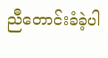ညီတောင်းခံခဲ့ပါ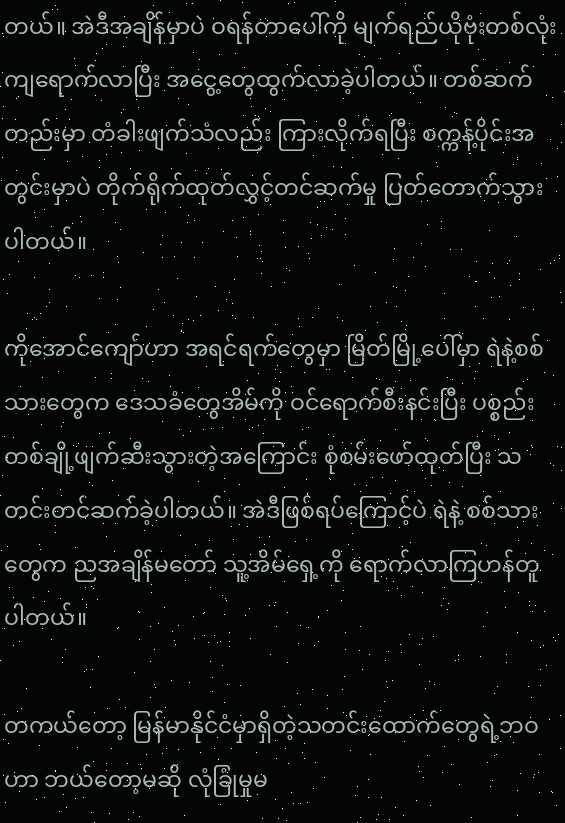တယ်။ အဲဒီအချိန်မှာပဲ ဝရန်တာပေါ်ကို မျက်ရည်ယိုဗုံးတစ်လုံး ကျရောက်လာပြီး အငွေ့တွေထွက်လာခဲ့ပါတယ်။ တစ်ဆက်တည်းမှာ တံခါးဖျက်သံလည်း ကြားလိုက်ရပြီး စက္ကန့်ပိုင်းအတွင်းမှာပဲ တိုက်ရိုက်ထုတ်လွှင့်တင်ဆက်မှု ပြတ်တောက်သွားပါတယ်။

ကိုအောင်ကျော်ဟာ အရင်ရက်တွေမှာ မြိတ်မြို့ပေါ်မှာ ရဲနဲ့စစ်သားတွေက ဒေသခံတွေအိမ်ကို ဝင်ရောက်စီးနင်းပြီး ပစ္စည်းတစ်ချို့ဖျက်ဆီးသွားတဲ့အကြောင်း စုံစမ်းဖော်ထုတ်ပြီး သတင်းတင်ဆက်ခဲ့ပါတယ်။ အဲဒီဖြစ်ရပ်ကြောင့်ပဲ ရဲနဲ့ စစ်သားတွေက ညအချိန်မတော် သူ့အိမ်ရှေ့ကို ရောက်လာကြဟန်တူပါတယ်။

တကယ်တော့ မြန်မာနိုင်ငံမှာရှိတဲ့သတင်းထောက်တွေရဲ့ဘဝဟာ ဘယ်တော့မဆို လုံခြုံမှုမ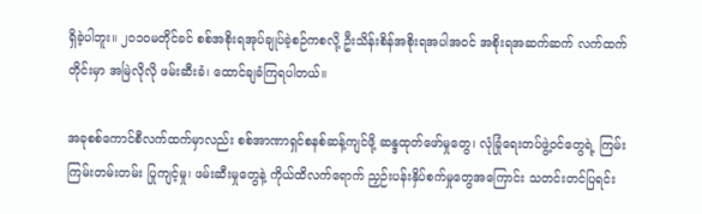ရှိခဲ့ပါဘူး။ ၂၀၁၀မတိုင်ခင် စစ်အစိုးရအုပ်ချုပ်ခဲ့စဉ်ကစလို့ ဦးသိန်းစိန်အစိုးရအပါအဝင် အစိုးရအဆက်ဆက် လက်ထက်တိုင်းမှာ အမြဲလိုလို ဖမ်းဆီးခံ၊ ထောင်ချခံကြရပါတယ်။

အခုစစ်ကောင်စီလက်ထက်မှာလည်း စစ်အာဏာရှင်စနစ်ဆန့်ကျင်ဖို့ ဆန္ဒထုတ်ဖော်မှုတွေ၊ လုံခြုံရေးတပ်ဖွဲ့ဝင်တွေရဲ့ ကြမ်းကြမ်းတမ်းတမ်း ပြုကျင့်မှု၊ ဖမ်းဆီးမှုတွေနဲ့ ကိုယ်ထိလက်ရောက် ညှဉ်းပန်းနှိပ်စက်မှုတွေအကြောင်း သတင်းတင်ပြရင်း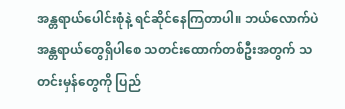အန္တရာယ်ပေါင်းစုံနဲ့ ရင်ဆိုင်နေကြတာပါ။ ဘယ်လောက်ပဲအန္တရာယ်တွေရှိပါစေ သတင်းထောက်တစ်ဦးအတွက် သတင်းမှန်တွေကို ပြည်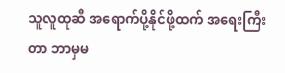သူလူထုဆီ အရောက်ပို့နိုင်ဖို့ထက် အရေးကြီးတာ ဘာမှမ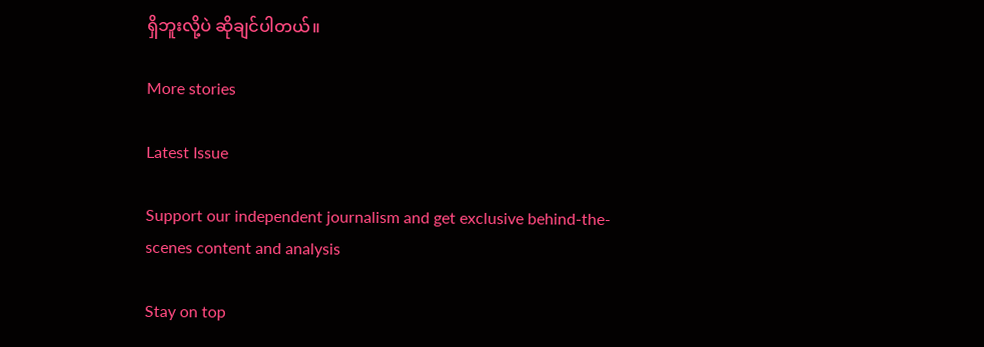ရှိဘူးလို့ပဲ ဆိုချင်ပါတယ်။

More stories

Latest Issue

Support our independent journalism and get exclusive behind-the-scenes content and analysis

Stay on top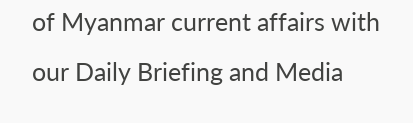of Myanmar current affairs with our Daily Briefing and Media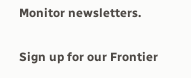Monitor newsletters.

Sign up for our Frontier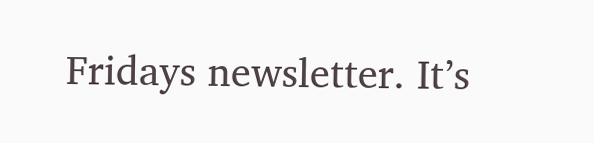Fridays newsletter. It’s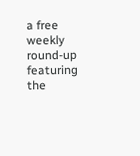a free weekly round-up featuring the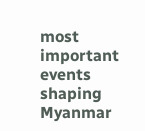most important events shaping Myanmar